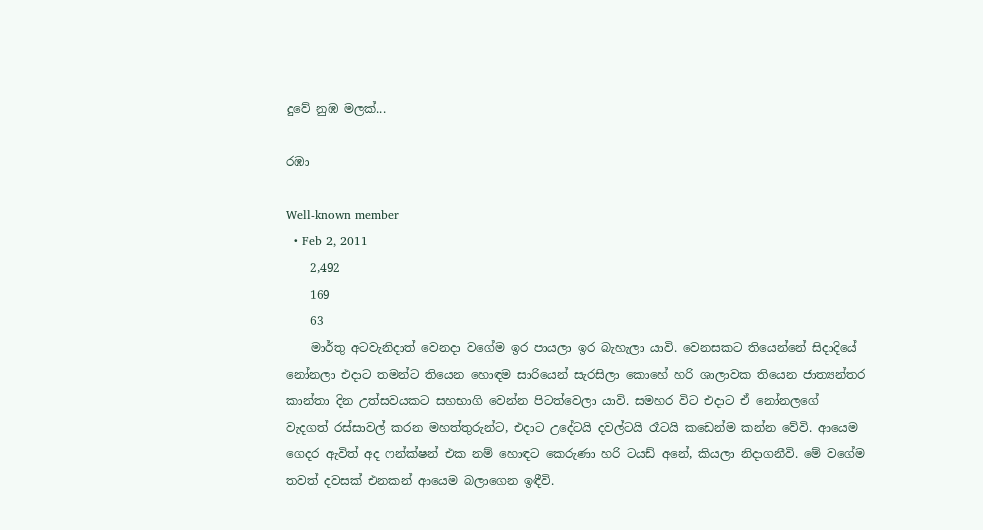දුවේ නුඹ මලක්...

රඹා

Well-known member
  • Feb 2, 2011
    2,492
    169
    63
    මාර්තු අටවැනිදාත් වෙනදා වගේම ඉර පායලා ඉර බැහැලා යාවි. වෙනසකට තියෙන්නේ සිදාදියේ නෝනලා එදාට තමන්ට තියෙන හොඳම සාරියෙන් සැරසිලා කොහේ හරි ශාලාවක තියෙන ජාත්‍යන්තර කාන්තා දින උත්සවයකට සහභාගි වෙන්න පිටත්වෙලා යාවි. සමහර විට එදාට ඒ නෝනලගේ වැදගත් රස්‌සාවල් කරන මහත්තුරුන්ට, එදාට උදේටයි දවල්ටයි රෑටයි කඩෙන්ම කන්න වේවි. ආයෙම ගෙදර ඇවිත් අද ෆන්ක්ෂන් එක නම් හොඳට කෙරුණා හරි ටයඩ් අනේ, කියලා නිදාගනීවි. මේ වගේම තවත් දවසක්‌ එනකන් ආයෙම බලාගෙන ඉඳීවි.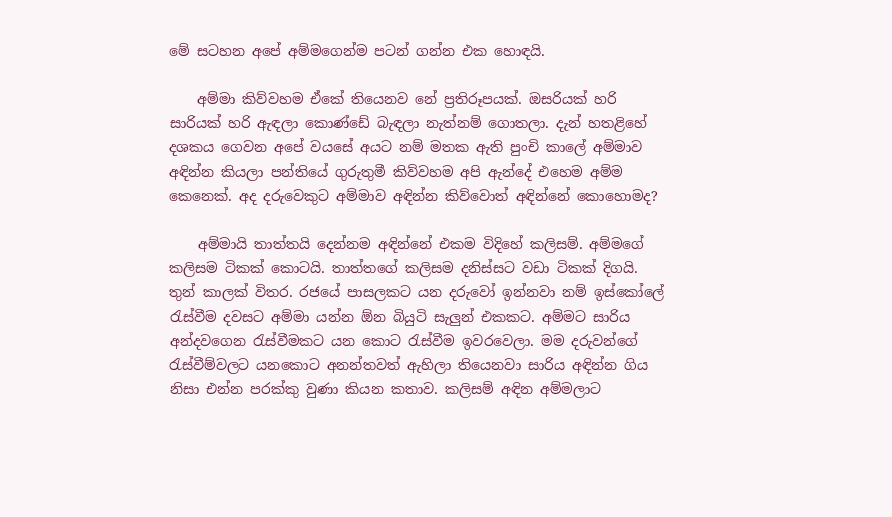මේ සටහන අපේ අම්මගෙන්ම පටන් ගන්න එක හොඳයි.

    අම්මා කිව්වහම ඒකේ තියෙනව නේ ප්‍රතිරූපයක්‌. ඔසරියක්‌ හරි සාරියක්‌ හරි ඇඳලා කොණ්‌ඩේ බැඳලා නැත්නම් ගොතලා. දැන් හතළිහේ දශකය ගෙවන අපේ වයසේ අයට නම් මතක ඇති පුංචි කාලේ අම්මාව අඳින්න කියලා පන්තියේ ගුරුතුමී කිව්වහම අපි ඇන්දේ එහෙම අම්ම කෙනෙක්‌. අද දරුවෙකුට අම්මාව අඳින්න කිව්වොත් අඳින්නේ කොහොමද?

    අම්මායි තාත්තයි දෙන්නම අඳින්නේ එකම විදිහේ කලිසම්. අම්මගේ කලිසම ටිකක්‌ කොටයි. තාත්තගේ කලිසම දනිස්‌සට වඩා ටිකක්‌ දිගයි. තුන් කාලක්‌ විතර. රජයේ පාසලකට යන දරුවෝ ඉන්නවා නම් ඉස්‌කෝලේ රැස්‌වීම දවසට අම්මා යන්න ඕන බියුටි සැලුන් එකකට. අම්මට සාරිය අන්දවගෙන රැස්‌වීමකට යන කොට රැස්‌වීම ඉවරවෙලා. මම දරුවන්ගේ රැස්‌වීම්වලට යනකොට අනන්තවත් ඇහිලා තියෙනවා සාරිය අඳින්න ගිය නිසා එන්න පරක්‌කු වුණා කියන කතාව. කලිසම් අඳින අම්මලාට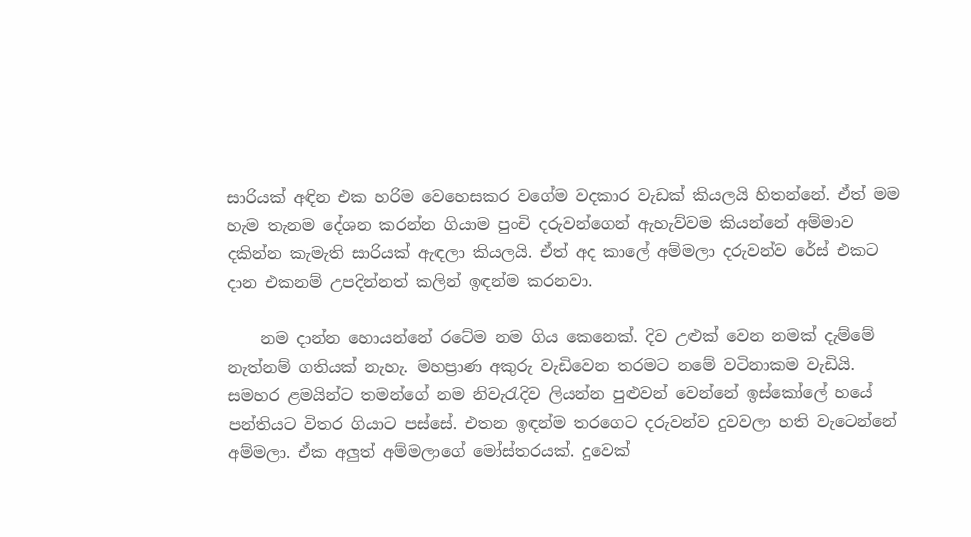සාරියක්‌ අඳින එක හරිම වෙහෙසකර වගේම වදකාර වැඩක්‌ කියලයි හිතන්නේ. ඒත් මම හැම තැනම දේශන කරන්න ගියාම පුංචි දරුවන්ගෙන් ඇහැව්වම කියන්නේ අම්මාව දකින්න කැමැති සාරියක්‌ ඇඳලා කියලයි. ඒත් අද කාලේ අම්මලා දරුවන්ව රේස්‌ එකට දාන එකනම් උපදින්නත් කලින් ඉඳන්ම කරනවා.

    නම දාන්න හොයන්නේ රටේම නම ගිය කෙනෙක්‌. දිව උළුක්‌ වෙන නමක්‌ දැම්මේ නැත්නම් ගතියක්‌ නැහැ. මහප්‍රාණ අකුරු වැඩිවෙන තරමට නමේ වටිනාකම වැඩියි. සමහර ළමයින්ට තමන්ගේ නම නිවැරැදිව ලියන්න පුළුවන් වෙන්නේ ඉස්‌කෝලේ හයේ පන්තියට විතර ගියාට පස්‌සේ. එතන ඉඳන්ම තරගෙට දරුවන්ව දුවවලා හති වැටෙන්නේ අම්මලා. ඒක අලුත් අම්මලාගේ මෝස්‌තරයක්‌. දුවෙක්‌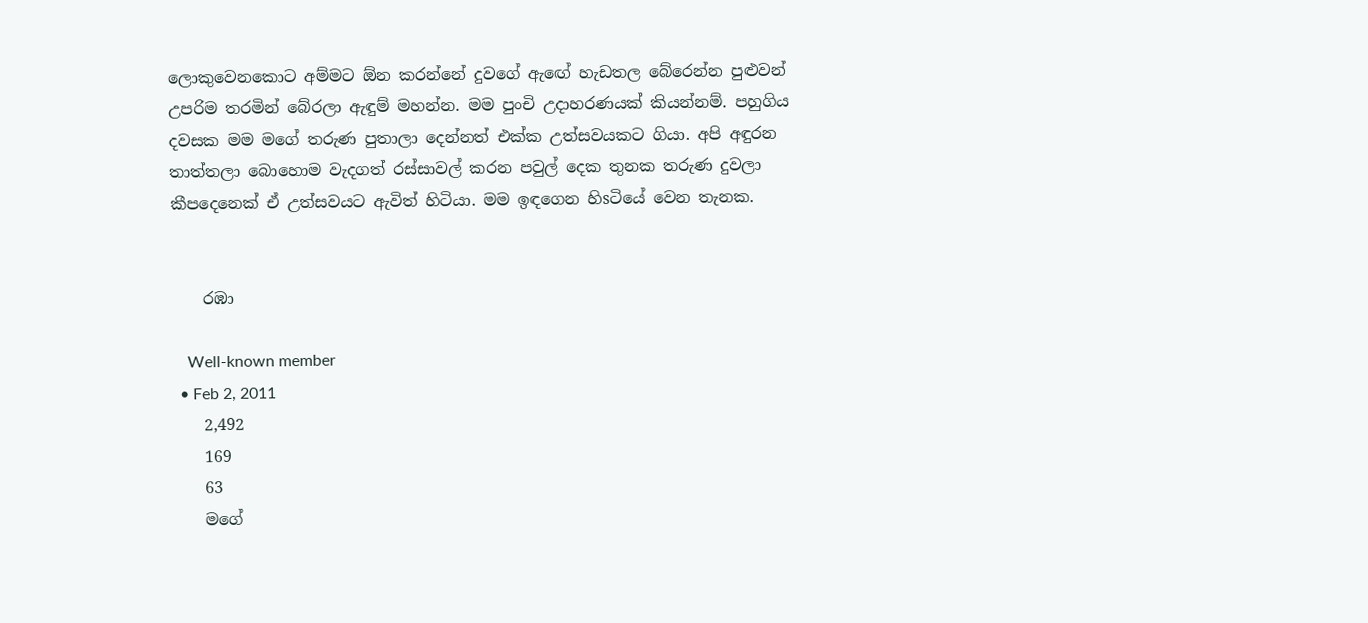ලොකුවෙනකොට අම්මට ඕන කරන්නේ දුවගේ ඇඟේ හැඩතල බේරෙන්න පුළුවන් උපරිම තරමින් බේරලා ඇඳුම් මහන්න. මම පුංචි උදාහරණයක්‌ කියන්නම්. පහුගිය දවසක මම මගේ තරුණ පුතාලා දෙන්නත් එක්‌ක උත්සවයකට ගියා. අපි අඳුරන තාත්තලා බොහොම වැදගත් රස්‌සාවල් කරන පවුල් දෙක තුනක තරුණ දුවලා කීපදෙනෙක්‌ ඒ උත්සවයට ඇවිත් හිටියා. මම ඉඳගෙන හිsටියේ වෙන තැනක.


    රඹා

    Well-known member
  • Feb 2, 2011
    2,492
    169
    63
    මගේ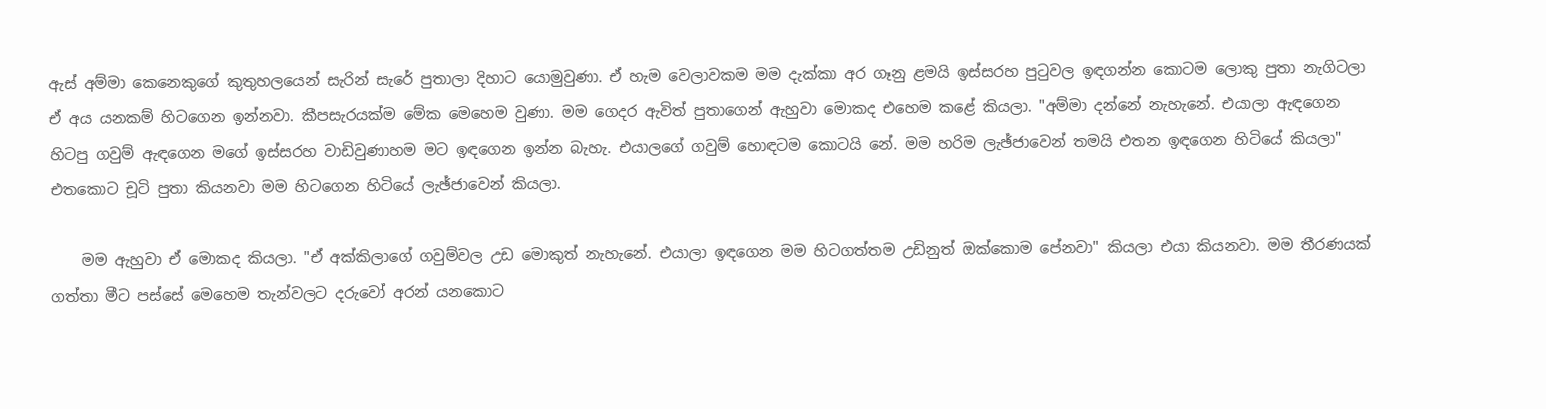ඇස්‌ අම්මා කෙනෙකුගේ කුතුහලයෙන් සැරින් සැරේ පුතාලා දිහාට යොමුවුණා. ඒ හැම වෙලාවකම මම දැක්‌කා අර ගෑනු ළමයි ඉස්‌සරහ පුටුවල ඉඳගන්න කොටම ලොකු පුතා නැගිටලා ඒ අය යනකම් හිටගෙන ඉන්නවා. කීපසැරයක්‌ම මේක මෙහෙම වුණා. මම ගෙදර ඇවිත් පුතාගෙන් ඇහුවා මොකද එහෙම කළේ කියලා. "අම්මා දන්නේ නැහැනේ. එයාලා ඇඳගෙන හිටපු ගවුම් ඇඳගෙන මගේ ඉස්‌සරහ වාඩිවුණාහම මට ඉඳගෙන ඉන්න බැහැ. එයාලගේ ගවුම් හොඳටම කොටයි නේ. මම හරිම ලැඡ්ජාවෙන් තමයි එතන ඉඳගෙන හිටියේ කියලා" එතකොට චූටි පුතා කියනවා මම හිටගෙන හිටියේ ලැඡ්ජාවෙන් කියලා.

    මම ඇහුවා ඒ මොකද කියලා. "ඒ අක්‌කිලාගේ ගවුම්වල උඩ මොකුත් නැහැනේ. එයාලා ඉඳගෙන මම හිටගත්තම උඩිනුත් ඔක්‌කොම පේනවා" කියලා එයා කියනවා. මම තීරණයක්‌ ගත්තා මීට පස්‌සේ මෙහෙම තැන්වලට දරුවෝ අරන් යනකොට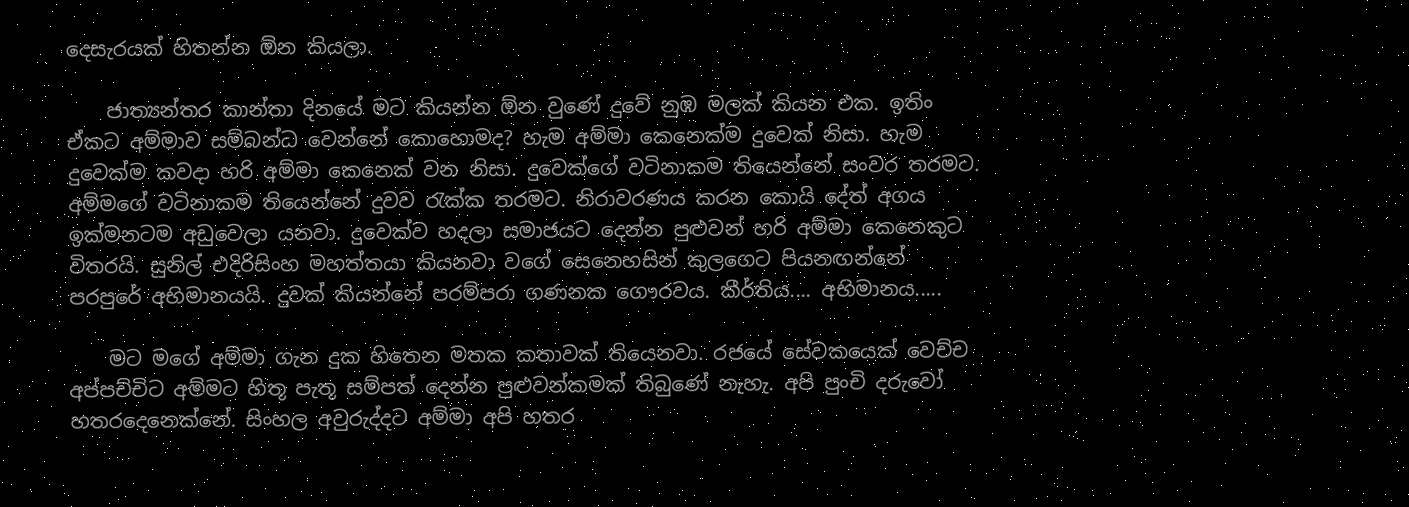දෙසැරයක්‌ හිතන්න ඕන කියලා.

    ජාත්‍යන්තර කාන්තා දිනයේ මට කියන්න ඕන වුණේ දුවේ නුඹ මලක්‌ කියන එක. ඉතිං ඒකට අම්මාව සම්බන්ධ වෙන්නේ කොහොමද? හැම අම්මා කෙනෙක්‌ම දුවෙක්‌ නිසා. හැම දුවෙක්‌ම කවදා හරි අම්මා කෙනෙක්‌ වන නිසා. දුවෙක්‌ගේ වටිනාකම තියෙන්නේ සංවර තරමට. අම්මගේ වටිනාකම තියෙන්නේ දුවව රැක්‌ක තරමට. නිරාවරණය කරන කොයි දේත් අගය ඉක්‌මනටම අඩුවෙලා යනවා. දුවෙක්‌ව හදලා සමාජයට දෙන්න පුළුවන් හරි අම්මා කෙනෙකුට විතරයි. සුනිල් එදිරිසිංහ මහත්තයා කියනවා වගේ සෙනෙහසින් කුලගෙට පියනඟන්නේ පරපුරේ අභිමානයයි. දුවක්‌ කියන්නේ පරම්පරා ගණනක ගෞරවය. කීර්තිය.... අභිමානය.....

    මට මගේ අම්මා ගැන දුක හිතෙන මතක කතාවක්‌ තියෙනවා. රජයේ සේවකයෙක්‌ වෙච්ච අප්පච්චිට අම්මට හිතූ පැතූ සම්පත් දෙන්න පුළුවන්කමක්‌ තිබුණේ නැහැ. අපි පුංචි දරුවෝ හතරදෙනෙක්‌නේ. සිංහල අවුරුද්දට අම්මා අපි හතර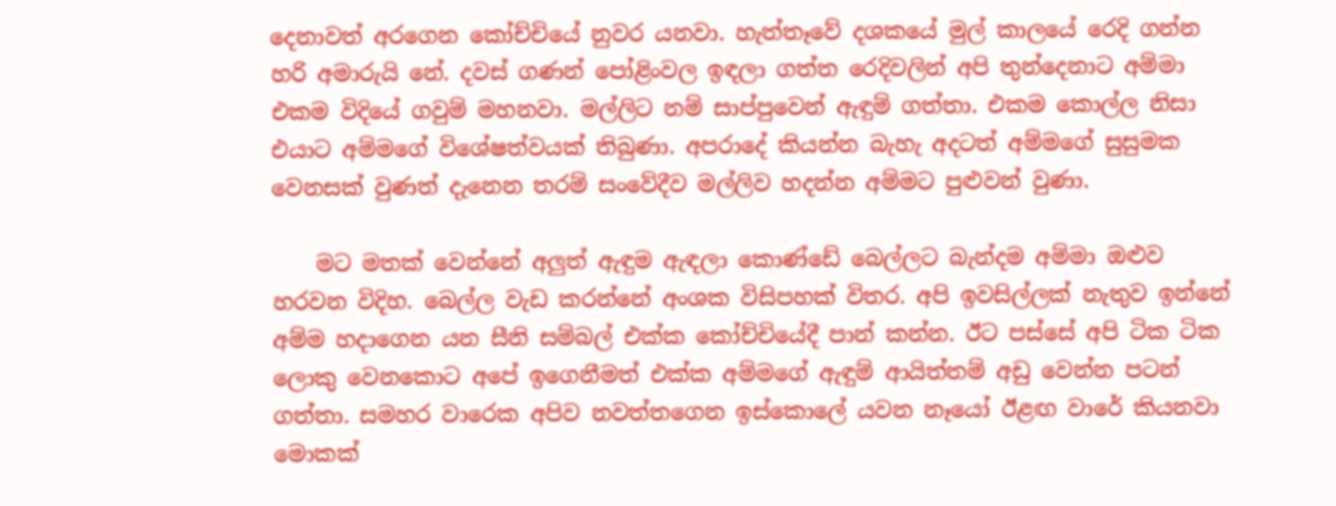දෙනාවත් අරගෙන කෝච්චියේ නුවර යනවා. හැත්තෑවේ දශකයේ මුල් කාලයේ රෙදි ගන්න හරි අමාරුයි නේ. දවස්‌ ගණන් පෝළිංවල ඉඳලා ගත්ත රෙදිවලින් අපි තුන්දෙනාට අම්මා එකම විදියේ ගවුම් මහනවා. මල්ලිට නම් සාප්පුවෙන් ඇඳුම් ගත්තා. එකම කොල්ල නිසා එයාට අම්මගේ විශේෂත්වයක්‌ තිබුණා. අපරාදේ කියන්න බැහැ අදටත් අම්මගේ සුසුමක වෙනසක්‌ වුණත් දැනෙන තරම් සංවේදීව මල්ලිව හදන්න අම්මට පුළුවන් වුණා.

    මට මතක්‌ වෙන්නේ අලුත් ඇඳුම ඇඳලා කොණ්‌ඩේ බෙල්ලට බැන්දම අම්මා ඔළුව හරවන විදිහ. බෙල්ල වැඩ කරන්නේ අංශක විසිපහක්‌ විතර. අපි ඉවසිල්ලක්‌ නැතුව ඉන්නේ අම්ම හදාගෙන යන සීනි සම්බල් එක්‌ක කෝච්චියේදී පාන් කන්න. ඊට පස්‌සේ අපි ටික ටික ලොකු වෙනකොට අපේ ඉගෙනීමත් එක්‌ක අම්මගේ ඇඳුම් ආයිත්තම් අඩු වෙන්න පටන් ගත්තා. සමහර වාරෙක අපිව නවත්තගෙන ඉස්‌කොලේ යවන නෑයෝ ඊළඟ වාරේ කියනවා මොකක්‌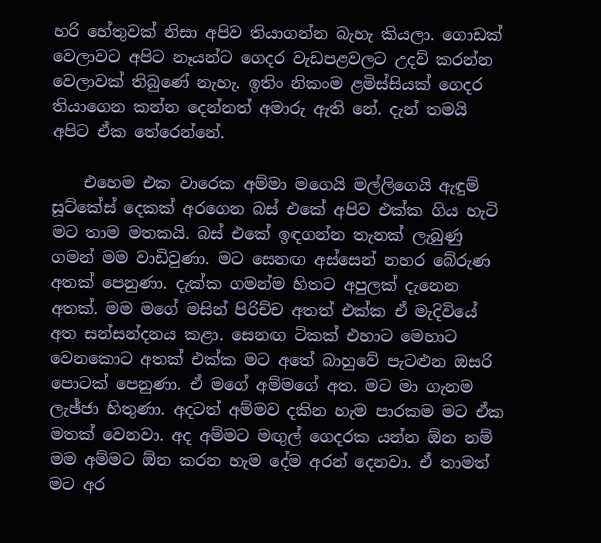හරි හේතුවක්‌ නිසා අපිව තියාගන්න බැහැ කියලා. ගොඩක්‌ වෙලාවට අපිට නෑයන්ට ගෙදර වැඩපළවලට උදව් කරන්න වෙලාවක්‌ තිබුණේ නැහැ. ඉතිං නිකංම ළමිස්‌සියක්‌ ගෙදර තියාගෙන කන්න දෙන්නත් අමාරු ඇති නේ. දැන් තමයි අපිට ඒක තේරෙන්නේ.

    එහෙම එක වාරෙක අම්මා මගෙයි මල්ලිගෙයි ඇඳුම් සූට්‌කේස්‌ දෙකක්‌ අරගෙන බස්‌ එකේ අපිව එක්‌ක ගිය හැටි මට තාම මතකයි. බස්‌ එකේ ඉඳගන්න තැනක්‌ ලැබුණු ගමන් මම වාඩිවුණා. මට සෙනඟ අස්‌සෙන් නහර බේරුණ අතක්‌ පෙනුණා. දැක්‌ක ගමන්ම හිතට අපුලක්‌ දැනෙන අතක්‌. මම මගේ මසින් පිරිච්ච අතත් එක්‌ක ඒ මැදිවියේ අත සන්සන්දනය කළා. සෙනඟ ටිකක්‌ එහාට මෙහාට වෙනකොට අතක්‌ එක්‌ක මට අතේ බාහුවේ පැටළුන ඔසරි පොටක්‌ පෙනුණා. ඒ මගේ අම්මගේ අත. මට මා ගැනම ලැඡ්ජා හිතුණා. අදටත් අම්මව දකින හැම පාරකම මට ඒක මතක්‌ වෙනවා. අද අම්මට මඟුල් ගෙදරක යන්න ඕන නම් මම අම්මට ඕන කරන හැම දේම අරන් දෙනවා. ඒ තාමත් මට අර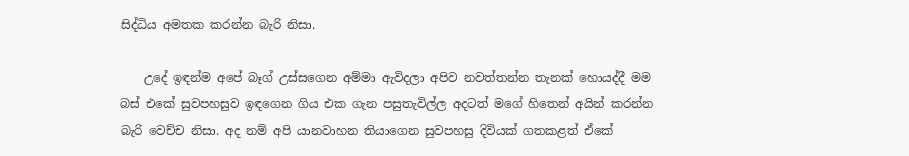සිද්ධිය අමතක කරන්න බැරි නිසා.

    උදේ ඉඳන්ම අපේ බෑග් උස්‌සගෙන අම්මා ඇවිදලා අපිව නවත්තන්න තැනක්‌ හොයද්දී මම බස්‌ එකේ සුවපහසුව ඉඳගෙන ගිය එක ගැන පසුතැවිල්ල අදටත් මගේ හිතෙන් අයින් කරන්න බැරි වෙච්ච නිසා. අද නම් අපි යානවාහන තියාගෙන සුවපහසු දිවියක්‌ ගතකළත් ඒකේ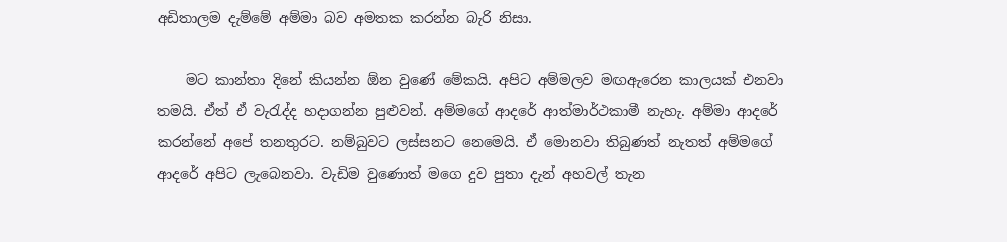අඩිතාලම දැම්මේ අම්මා බව අමතක කරන්න බැරි නිසා.

    මට කාන්තා දිනේ කියන්න ඕන වුණේ මේකයි. අපිට අම්මලව මඟඇරෙන කාලයක්‌ එනවා තමයි. ඒත් ඒ වැරැද්ද හදාගන්න පුළුවන්. අම්මගේ ආදරේ ආත්මාර්ථකාමී නැහැ. අම්මා ආදරේ කරන්නේ අපේ තනතුරට. නම්බුවට ලස්‌සනට නෙමෙයි. ඒ මොනවා තිබුණත් නැතත් අම්මගේ ආදරේ අපිට ලැබෙනවා. වැඩිම වුණොත් මගෙ දුව පුතා දැන් අහවල් තැන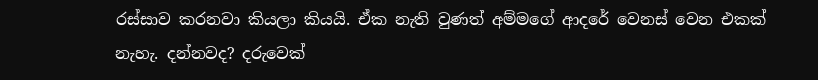රස්‌සාව කරනවා කියලා කියයි. ඒක නැති වුණත් අම්මගේ ආදරේ වෙනස්‌ වෙන එකක්‌ නැහැ. දන්නවද? දරුවෙක්‌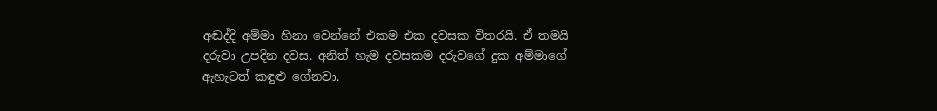අඬද්දි අම්මා හිනා වෙන්නේ එකම එක දවසක විතරයි. ඒ තමයි දරුවා උපදින දවස. අනිත් හැම දවසකම දරුවගේ දුක අම්මාගේ ඇහැටත් කඳුළු ගේනවා.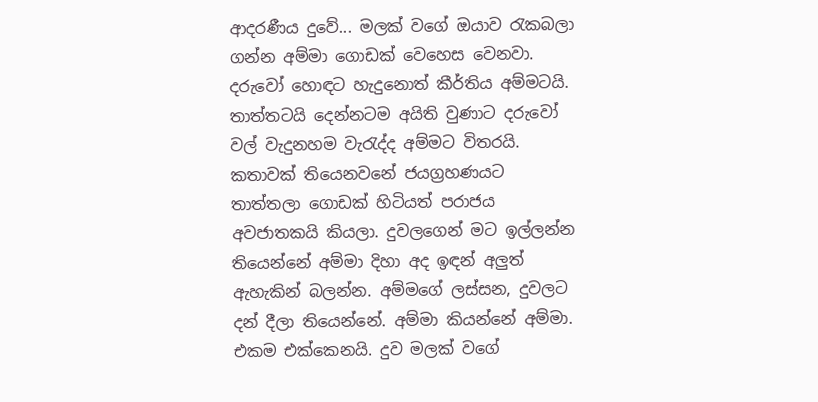ආදරණීය දුවේ... මලක්‌ වගේ ඔයාව රැකබලා ගන්න අම්මා ගොඩක්‌ වෙහෙස වෙනවා. දරුවෝ හොඳට හැදුනොත් කීර්තිය අම්මටයි. තාත්තටයි දෙන්නටම අයිති වුණාට දරුවෝ වල් වැදුනහම වැරැද්ද අම්මට විතරයි. කතාවක්‌ තියෙනවනේ ජයග්‍රහණයට තාත්තලා ගොඩක්‌ හිටියත් පරාජය අවජාතකයි කියලා. දුවලගෙන් මට ඉල්ලන්න තියෙන්නේ අම්මා දිහා අද ඉඳන් අලුත් ඇහැකින් බලන්න. අම්මගේ ලස්‌සන, දුවලට දන් දීලා තියෙන්නේ. අම්මා කියන්නේ අම්මා. එකම එක්‌කෙනයි. දුව මලක්‌ වගේ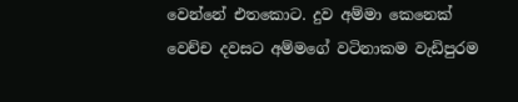වෙන්නේ එතකොට. දුව අම්මා කෙනෙක්‌ වෙච්ච දවසට අම්මගේ වටිනාකම වැඩිපුරම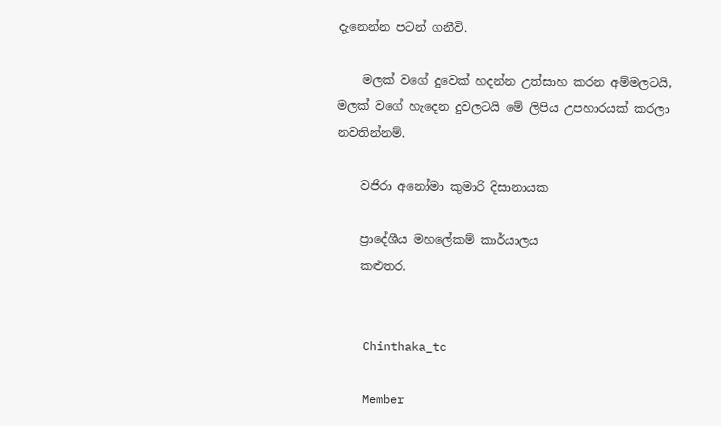දැනෙන්න පටන් ගනීවි.

    මලක්‌ වගේ දුවෙක්‌ හදන්න උත්සාහ කරන අම්මලටයි, මලක්‌ වගේ හැදෙන දුවලටයි මේ ලිපිය උපහාරයක්‌ කරලා නවතින්නම්.

    වජිරා අනෝමා කුමාරි දිසානායක

    ප්‍රාදේශීය මහලේකම් කාර්යාලය
    කළුතර.


    Chinthaka_tc

    Member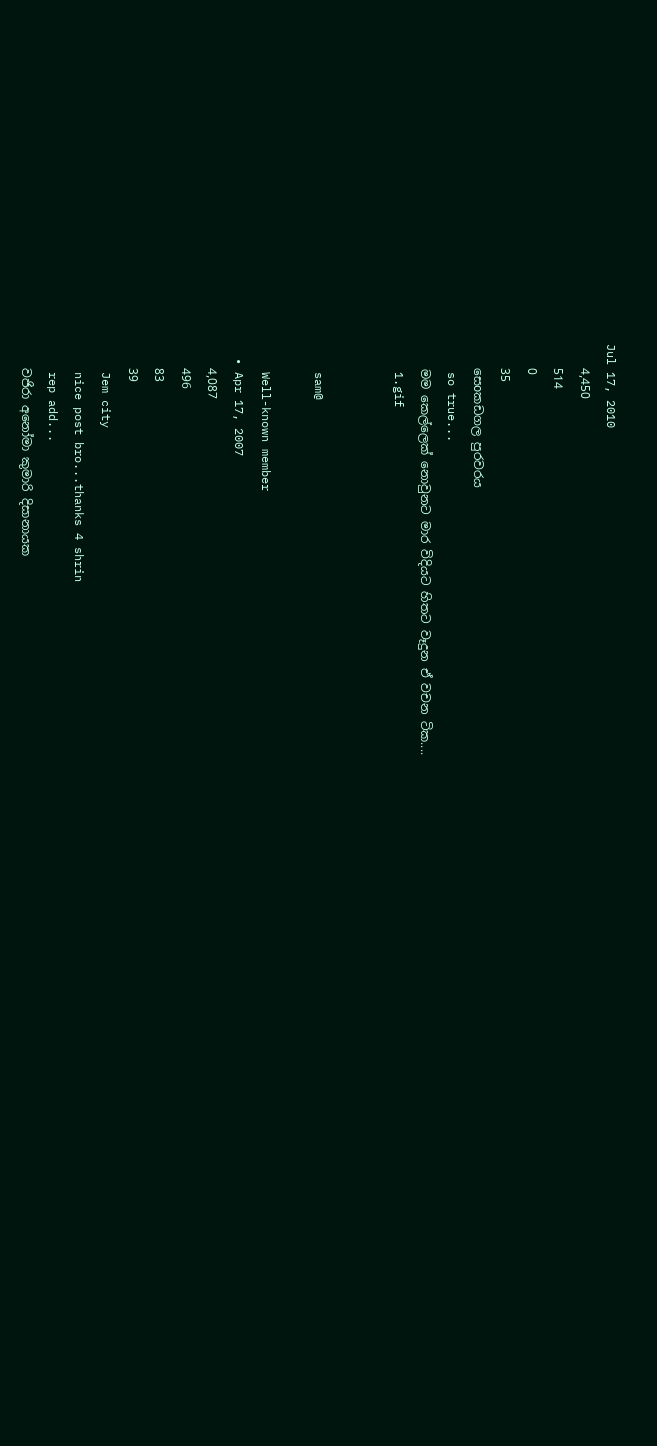Jul 17, 2010
    4,450
    514
    0
    35
    සෙoකඩගල පුරවරය
    so true...
    මම කෙල්ලෙක් නොවුනට මාර විදියට හිතට වෑදුන ඒ වචන ටික....
    1.gif


    sam@

    Well-known member
  • Apr 17, 2007
    4,087
    496
    83
    39
    Jem city
    nice post bro...thanks 4 shrin
    rep add...
    වජිරා අනෝමා කුමාරි දිසානායක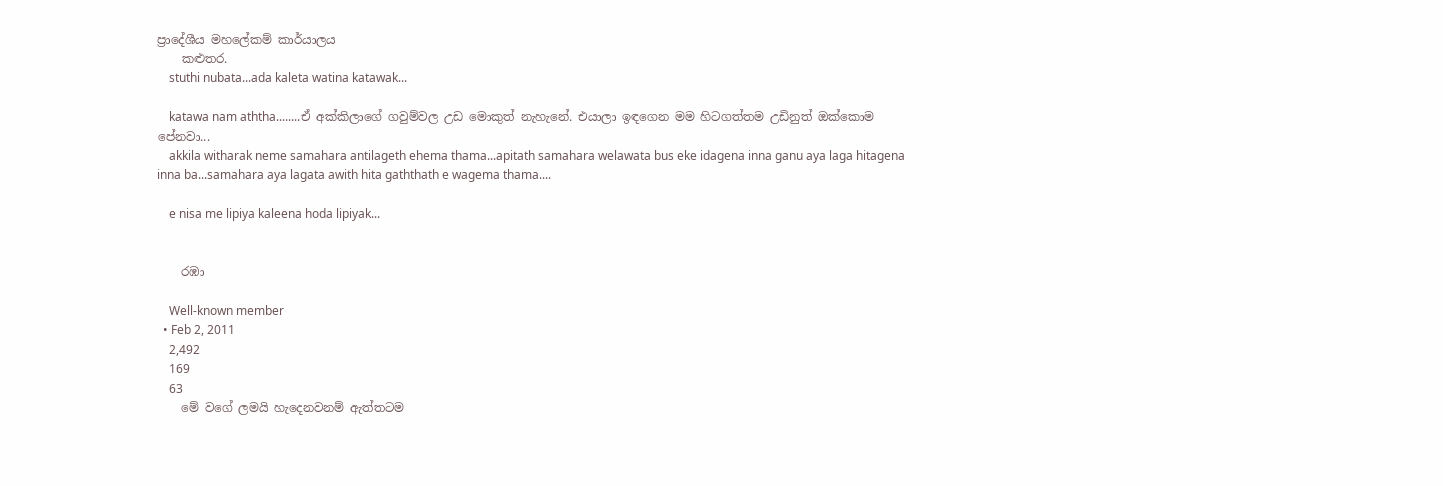ප්‍රාදේශීය මහලේකම් කාර්යාලය
    කළුතර.
    stuthi nubata...ada kaleta watina katawak...

    katawa nam aththa........ඒ අක්‌කිලාගේ ගවුම්වල උඩ මොකුත් නැහැනේ. එයාලා ඉඳගෙන මම හිටගත්තම උඩිනුත් ඔක්‌කොම පේනවා...
    akkila witharak neme samahara antilageth ehema thama...apitath samahara welawata bus eke idagena inna ganu aya laga hitagena inna ba...samahara aya lagata awith hita gaththath e wagema thama....

    e nisa me lipiya kaleena hoda lipiyak...


    රඹා

    Well-known member
  • Feb 2, 2011
    2,492
    169
    63
    මේ වගේ ලමයි හැදෙනවනම් ඇත්තටම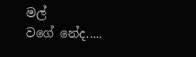මල් වගේ ‍නේද.....